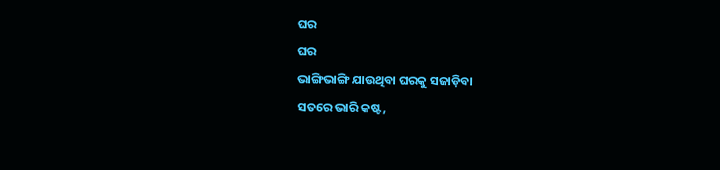ଘର
ଘର
ଭାଙ୍ଗିଭାଙ୍ଗି ଯାଉଥିବା ଘରକୁ ସଜାଡ଼ିବା
ସତରେ ଭାରି କଷ୍ଟ,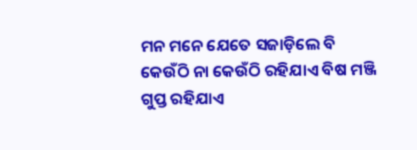ମନ ମନେ ଯେତେ ସଜାଡ଼ିଲେ ବି
କେଉଁଠି ନା କେଉଁଠି ରହିଯାଏ ବିଷ ମଞ୍ଜି
ଗୁପ୍ତ ରହିଯାଏ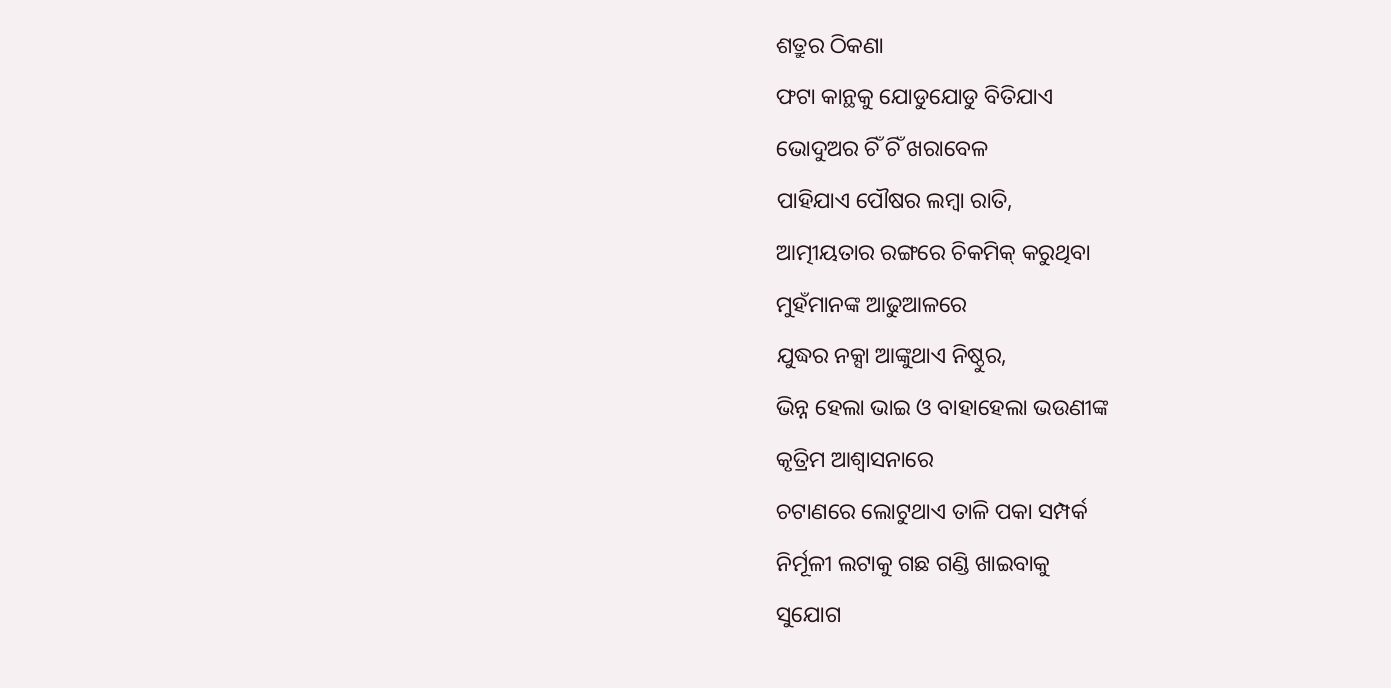ଶତ୍ରୁର ଠିକଣା
ଫଟା କାନ୍ଥକୁ ଯୋଡୁଯୋଡୁ ବିତିଯାଏ
ଭୋଦୁଅର ଚିଁ ଚିଁ ଖରାବେଳ
ପାହିଯାଏ ପୌଷର ଲମ୍ବା ରାତି,
ଆତ୍ମୀୟତାର ରଙ୍ଗରେ ଚିକମିକ୍ କରୁଥିବା
ମୁହଁମାନଙ୍କ ଆଢୁଆଳରେ
ଯୁଦ୍ଧର ନକ୍ସା ଆଙ୍କୁଥାଏ ନିଷ୍ଠୁର,
ଭିନ୍ନ ହେଲା ଭାଇ ଓ ବାହାହେଲା ଭଉଣୀଙ୍କ
କୃତ୍ରିମ ଆଶ୍ଵାସନାରେ
ଚଟାଣରେ ଲୋଟୁଥାଏ ତାଳି ପକା ସମ୍ପର୍କ
ନିର୍ମୂଳୀ ଲଟାକୁ ଗଛ ଗଣ୍ଡି ଖାଇବାକୁ
ସୁଯୋଗ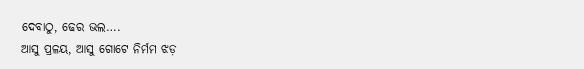ଦେବାଠୁ, ଢେର ଭଲ….
ଆସୁ ପ୍ରଳୟ, ଆସୁ ଗୋଟେ ନିର୍ମମ ଝଡ଼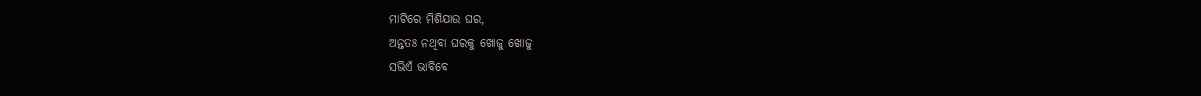ମାଟିରେ ମିଶିଯାଉ ଘର,
ଅନ୍ତତଃ ନଥିବା ଘରକୁ ଖୋଜୁ ଖୋଜୁ
ସଭିଏଁ ଭାବିବେ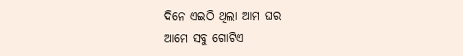ଦିନେ ଏଇଠି ଥିଲା ଆମ ଘର
ଆମେ ସବୁ ଗୋଟିଏ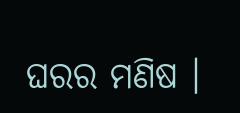ଘରର ମଣିଷ ।